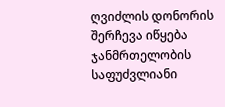ღვიძლის დონორის შერჩევა იწყება ჯანმრთელობის საფუძვლიანი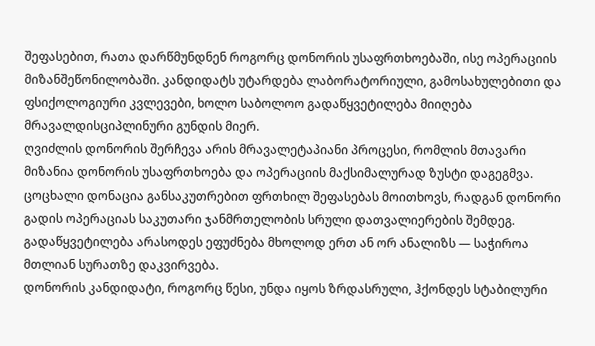შეფასებით, რათა დარწმუნდნენ როგორც დონორის უსაფრთხოებაში, ისე ოპერაციის მიზანშეწონილობაში. კანდიდატს უტარდება ლაბორატორიული, გამოსახულებითი და ფსიქოლოგიური კვლევები, ხოლო საბოლოო გადაწყვეტილება მიიღება მრავალდისციპლინური გუნდის მიერ.
ღვიძლის დონორის შერჩევა არის მრავალეტაპიანი პროცესი, რომლის მთავარი მიზანია დონორის უსაფრთხოება და ოპერაციის მაქსიმალურად ზუსტი დაგეგმვა. ცოცხალი დონაცია განსაკუთრებით ფრთხილ შეფასებას მოითხოვს, რადგან დონორი გადის ოპერაციას საკუთარი ჯანმრთელობის სრული დათვალიერების შემდეგ. გადაწყვეტილება არასოდეს ეფუძნება მხოლოდ ერთ ან ორ ანალიზს — საჭიროა მთლიან სურათზე დაკვირვება.
დონორის კანდიდატი, როგორც წესი, უნდა იყოს ზრდასრული, ჰქონდეს სტაბილური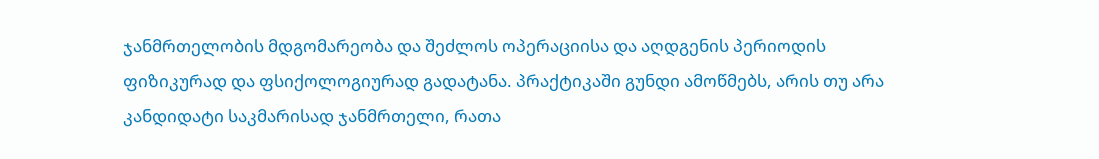ჯანმრთელობის მდგომარეობა და შეძლოს ოპერაციისა და აღდგენის პერიოდის ფიზიკურად და ფსიქოლოგიურად გადატანა. პრაქტიკაში გუნდი ამოწმებს, არის თუ არა კანდიდატი საკმარისად ჯანმრთელი, რათა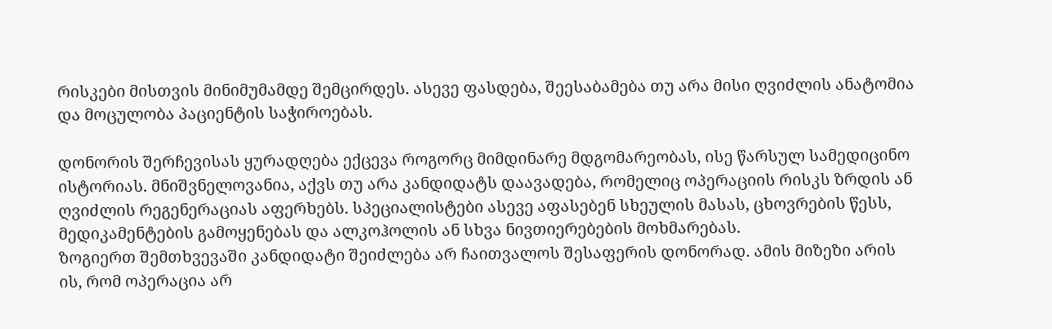რისკები მისთვის მინიმუმამდე შემცირდეს. ასევე ფასდება, შეესაბამება თუ არა მისი ღვიძლის ანატომია და მოცულობა პაციენტის საჭიროებას.

დონორის შერჩევისას ყურადღება ექცევა როგორც მიმდინარე მდგომარეობას, ისე წარსულ სამედიცინო ისტორიას. მნიშვნელოვანია, აქვს თუ არა კანდიდატს დაავადება, რომელიც ოპერაციის რისკს ზრდის ან ღვიძლის რეგენერაციას აფერხებს. სპეციალისტები ასევე აფასებენ სხეულის მასას, ცხოვრების წესს, მედიკამენტების გამოყენებას და ალკოჰოლის ან სხვა ნივთიერებების მოხმარებას.
ზოგიერთ შემთხვევაში კანდიდატი შეიძლება არ ჩაითვალოს შესაფერის დონორად. ამის მიზეზი არის ის, რომ ოპერაცია არ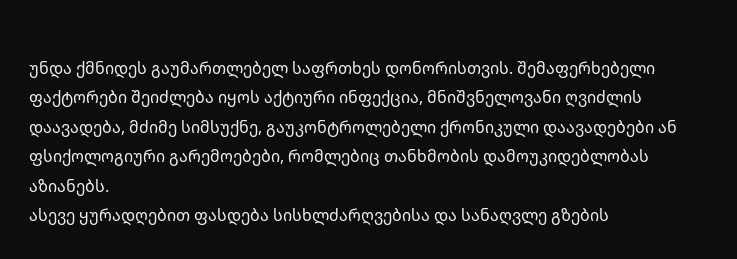უნდა ქმნიდეს გაუმართლებელ საფრთხეს დონორისთვის. შემაფერხებელი ფაქტორები შეიძლება იყოს აქტიური ინფექცია, მნიშვნელოვანი ღვიძლის დაავადება, მძიმე სიმსუქნე, გაუკონტროლებელი ქრონიკული დაავადებები ან ფსიქოლოგიური გარემოებები, რომლებიც თანხმობის დამოუკიდებლობას აზიანებს.
ასევე ყურადღებით ფასდება სისხლძარღვებისა და სანაღვლე გზების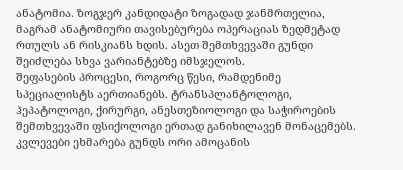ანატომია. ზოგჯერ კანდიდატი ზოგადად ჯანმრთელია, მაგრამ ანატომიური თავისებურება ოპერაციას ზედმეტად რთულს ან რისკიანს ხდის. ასეთ შემთხვევაში გუნდი შეიძლება სხვა ვარიანტებზე იმსჯელოს.
შეფასების პროცესი, როგორც წესი, რამდენიმე სპეციალისტს აერთიანებს. ტრანსპლანტოლოგი, ჰეპატოლოგი, ქირურგი, ანესთეზიოლოგი და საჭიროების შემთხვევაში ფსიქოლოგი ერთად განიხილავენ მონაცემებს. კვლევები ეხმარება გუნდს ორი ამოცანის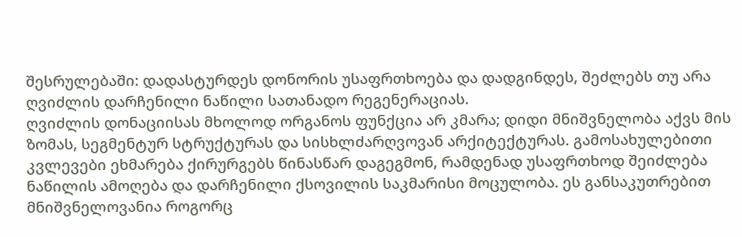შესრულებაში: დადასტურდეს დონორის უსაფრთხოება და დადგინდეს, შეძლებს თუ არა ღვიძლის დარჩენილი ნაწილი სათანადო რეგენერაციას.
ღვიძლის დონაციისას მხოლოდ ორგანოს ფუნქცია არ კმარა; დიდი მნიშვნელობა აქვს მის ზომას, სეგმენტურ სტრუქტურას და სისხლძარღვოვან არქიტექტურას. გამოსახულებითი კვლევები ეხმარება ქირურგებს წინასწარ დაგეგმონ, რამდენად უსაფრთხოდ შეიძლება ნაწილის ამოღება და დარჩენილი ქსოვილის საკმარისი მოცულობა. ეს განსაკუთრებით მნიშვნელოვანია როგორც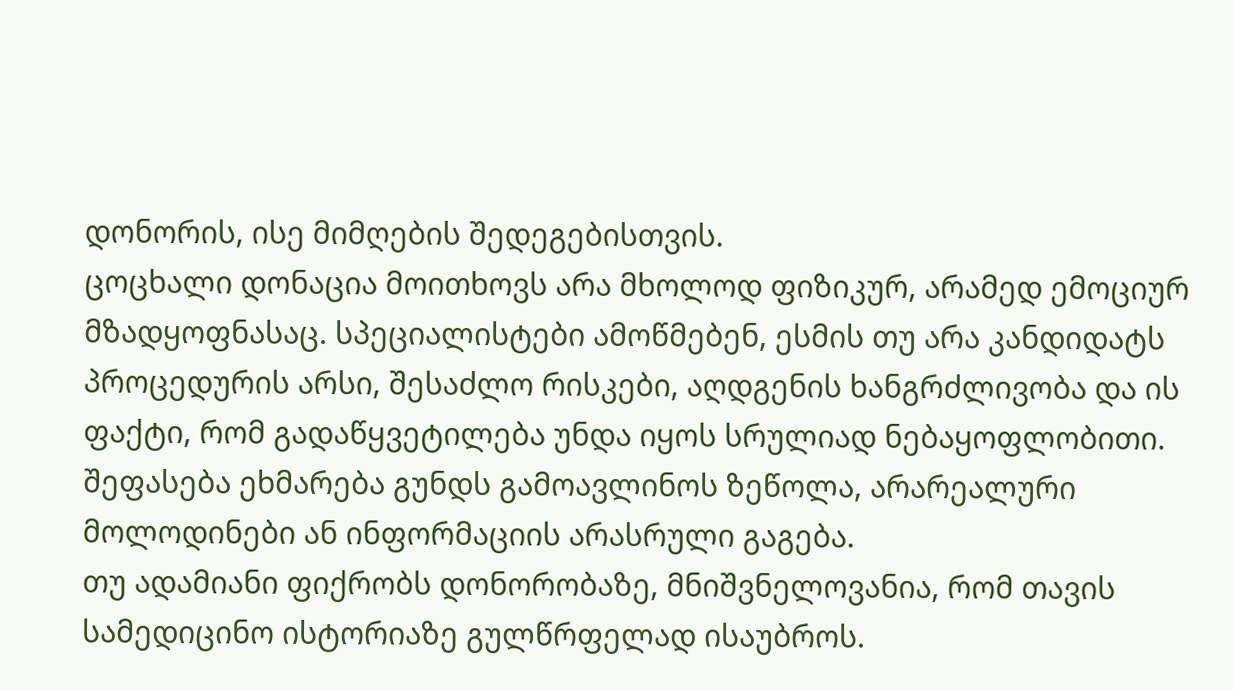დონორის, ისე მიმღების შედეგებისთვის.
ცოცხალი დონაცია მოითხოვს არა მხოლოდ ფიზიკურ, არამედ ემოციურ მზადყოფნასაც. სპეციალისტები ამოწმებენ, ესმის თუ არა კანდიდატს პროცედურის არსი, შესაძლო რისკები, აღდგენის ხანგრძლივობა და ის ფაქტი, რომ გადაწყვეტილება უნდა იყოს სრულიად ნებაყოფლობითი. შეფასება ეხმარება გუნდს გამოავლინოს ზეწოლა, არარეალური მოლოდინები ან ინფორმაციის არასრული გაგება.
თუ ადამიანი ფიქრობს დონორობაზე, მნიშვნელოვანია, რომ თავის სამედიცინო ისტორიაზე გულწრფელად ისაუბროს.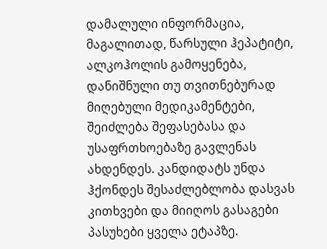დამალული ინფორმაცია, მაგალითად, წარსული ჰეპატიტი, ალკოჰოლის გამოყენება, დანიშნული თუ თვითნებურად მიღებული მედიკამენტები, შეიძლება შეფასებასა და უსაფრთხოებაზე გავლენას ახდენდეს. კანდიდატს უნდა ჰქონდეს შესაძლებლობა დასვას კითხვები და მიიღოს გასაგები პასუხები ყველა ეტაპზე.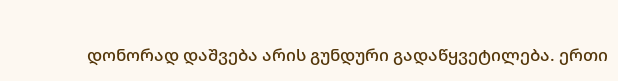დონორად დაშვება არის გუნდური გადაწყვეტილება. ერთი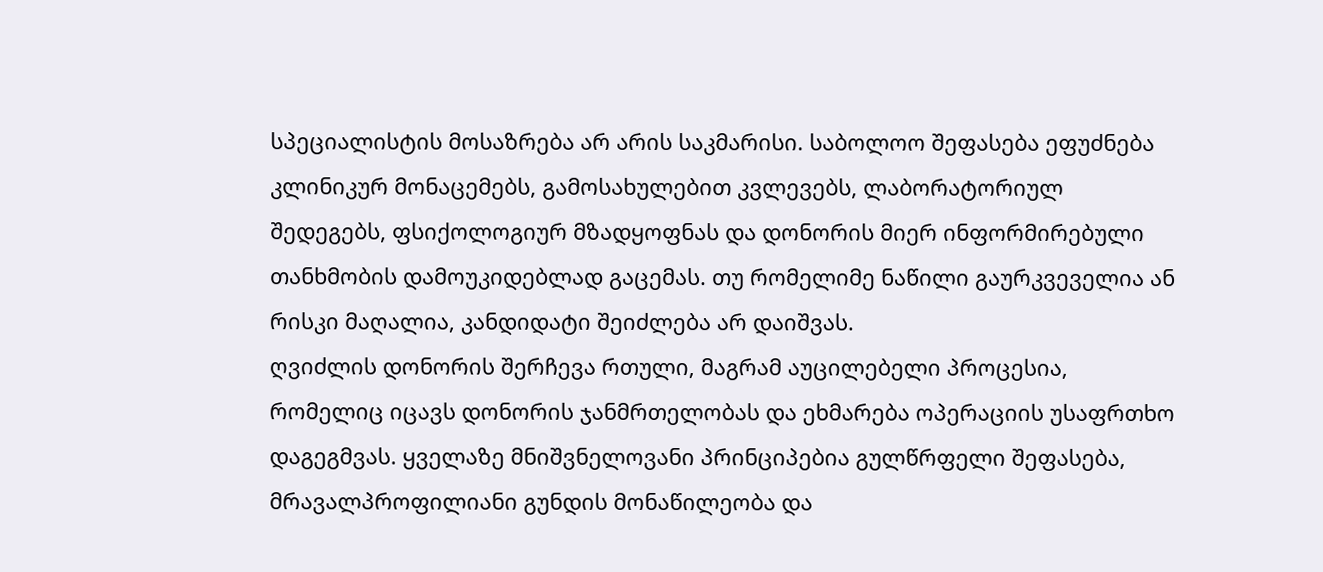სპეციალისტის მოსაზრება არ არის საკმარისი. საბოლოო შეფასება ეფუძნება კლინიკურ მონაცემებს, გამოსახულებით კვლევებს, ლაბორატორიულ შედეგებს, ფსიქოლოგიურ მზადყოფნას და დონორის მიერ ინფორმირებული თანხმობის დამოუკიდებლად გაცემას. თუ რომელიმე ნაწილი გაურკვეველია ან რისკი მაღალია, კანდიდატი შეიძლება არ დაიშვას.
ღვიძლის დონორის შერჩევა რთული, მაგრამ აუცილებელი პროცესია, რომელიც იცავს დონორის ჯანმრთელობას და ეხმარება ოპერაციის უსაფრთხო დაგეგმვას. ყველაზე მნიშვნელოვანი პრინციპებია გულწრფელი შეფასება, მრავალპროფილიანი გუნდის მონაწილეობა და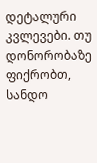დეტალური კვლევები. თუ დონორობაზე ფიქრობთ, სანდო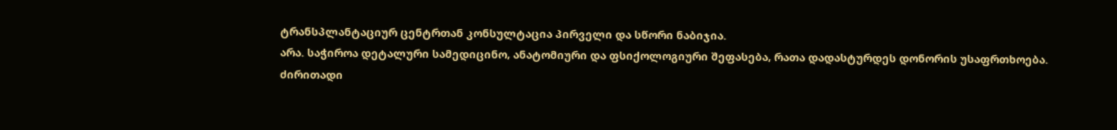ტრანსპლანტაციურ ცენტრთან კონსულტაცია პირველი და სწორი ნაბიჯია.
არა. საჭიროა დეტალური სამედიცინო, ანატომიური და ფსიქოლოგიური შეფასება, რათა დადასტურდეს დონორის უსაფრთხოება.
ძირითადი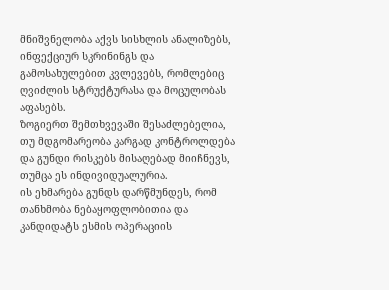მნიშვნელობა აქვს სისხლის ანალიზებს, ინფექციურ სკრინინგს და გამოსახულებით კვლევებს, რომლებიც ღვიძლის სტრუქტურასა და მოცულობას აფასებს.
ზოგიერთ შემთხვევაში შესაძლებელია, თუ მდგომარეობა კარგად კონტროლდება და გუნდი რისკებს მისაღებად მიიჩნევს, თუმცა ეს ინდივიდუალურია.
ის ეხმარება გუნდს დარწმუნდეს, რომ თანხმობა ნებაყოფლობითია და კანდიდატს ესმის ოპერაციის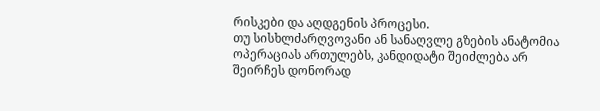რისკები და აღდგენის პროცესი.
თუ სისხლძარღვოვანი ან სანაღვლე გზების ანატომია ოპერაციას ართულებს, კანდიდატი შეიძლება არ შეირჩეს დონორად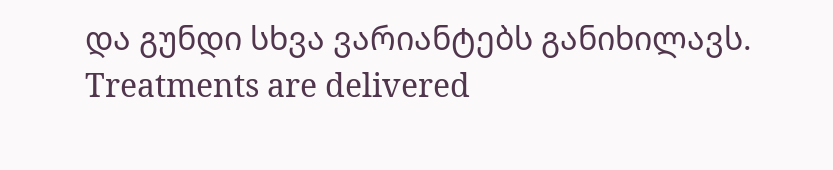და გუნდი სხვა ვარიანტებს განიხილავს.
Treatments are delivered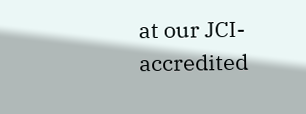at our JCI-accredited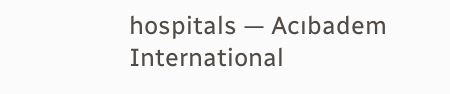hospitals — Acıbadem International